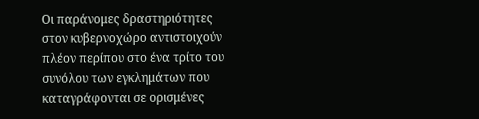Οι παράνομες δραστηριότητες στον κυβερνοχώρο αντιστοιχούν πλέον περίπου στο ένα τρίτο του συνόλου των εγκλημάτων που καταγράφονται σε ορισμένες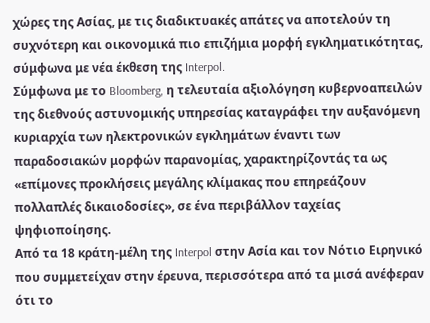χώρες της Ασίας, με τις διαδικτυακές απάτες να αποτελούν τη συχνότερη και οικονομικά πιο επιζήμια μορφή εγκληματικότητας, σύμφωνα με νέα έκθεση της Interpol.
Σύμφωνα με το Bloomberg, η τελευταία αξιολόγηση κυβερνοαπειλών της διεθνούς αστυνομικής υπηρεσίας καταγράφει την αυξανόμενη κυριαρχία των ηλεκτρονικών εγκλημάτων έναντι των παραδοσιακών μορφών παρανομίας, χαρακτηρίζοντάς τα ως «επίμονες προκλήσεις μεγάλης κλίμακας που επηρεάζουν πολλαπλές δικαιοδοσίες», σε ένα περιβάλλον ταχείας ψηφιοποίησης.
Από τα 18 κράτη-μέλη της Interpol στην Ασία και τον Νότιο Ειρηνικό που συμμετείχαν στην έρευνα, περισσότερα από τα μισά ανέφεραν ότι το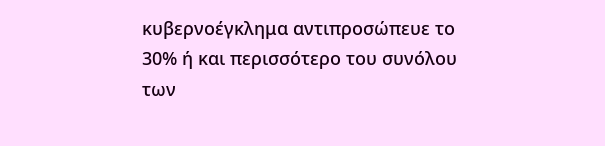κυβερνοέγκλημα αντιπροσώπευε το 30% ή και περισσότερο του συνόλου των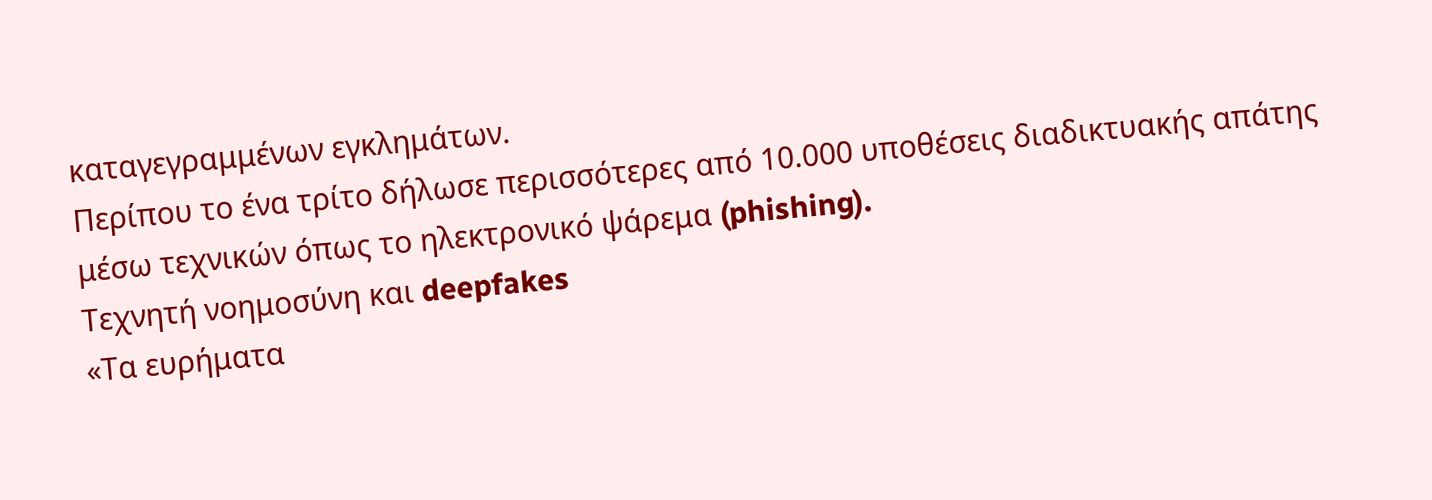καταγεγραμμένων εγκλημάτων.
Περίπου το ένα τρίτο δήλωσε περισσότερες από 10.000 υποθέσεις διαδικτυακής απάτης μέσω τεχνικών όπως το ηλεκτρονικό ψάρεμα (phishing).
Τεχνητή νοημοσύνη και deepfakes
«Τα ευρήματα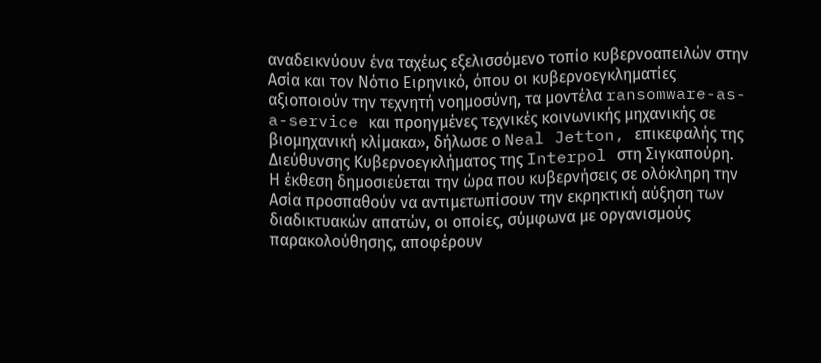αναδεικνύουν ένα ταχέως εξελισσόμενο τοπίο κυβερνοαπειλών στην Ασία και τον Νότιο Ειρηνικό, όπου οι κυβερνοεγκληματίες αξιοποιούν την τεχνητή νοημοσύνη, τα μοντέλα ransomware-as-a-service και προηγμένες τεχνικές κοινωνικής μηχανικής σε βιομηχανική κλίμακα», δήλωσε ο Neal Jetton, επικεφαλής της Διεύθυνσης Κυβερνοεγκλήματος της Interpol στη Σιγκαπούρη.
Η έκθεση δημοσιεύεται την ώρα που κυβερνήσεις σε ολόκληρη την Ασία προσπαθούν να αντιμετωπίσουν την εκρηκτική αύξηση των διαδικτυακών απατών, οι οποίες, σύμφωνα με οργανισμούς παρακολούθησης, αποφέρουν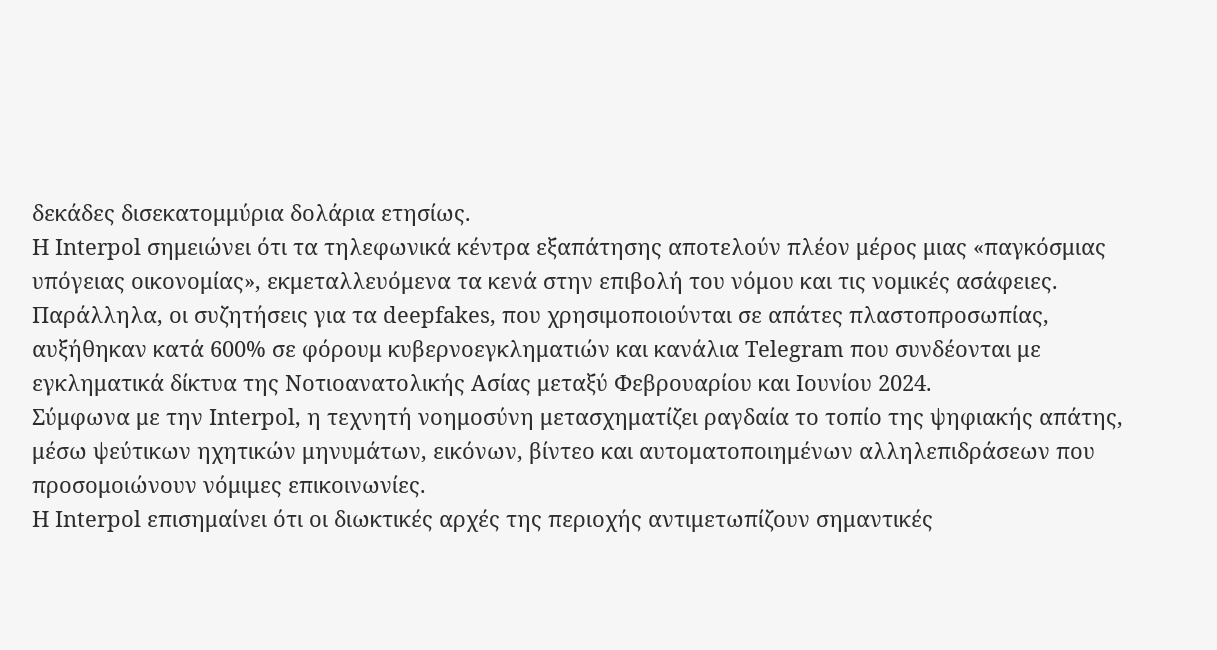δεκάδες δισεκατομμύρια δολάρια ετησίως.
Η Interpol σημειώνει ότι τα τηλεφωνικά κέντρα εξαπάτησης αποτελούν πλέον μέρος μιας «παγκόσμιας υπόγειας οικονομίας», εκμεταλλευόμενα τα κενά στην επιβολή του νόμου και τις νομικές ασάφειες.
Παράλληλα, οι συζητήσεις για τα deepfakes, που χρησιμοποιούνται σε απάτες πλαστοπροσωπίας, αυξήθηκαν κατά 600% σε φόρουμ κυβερνοεγκληματιών και κανάλια Telegram που συνδέονται με εγκληματικά δίκτυα της Νοτιοανατολικής Ασίας μεταξύ Φεβρουαρίου και Ιουνίου 2024.
Σύμφωνα με την Interpol, η τεχνητή νοημοσύνη μετασχηματίζει ραγδαία το τοπίο της ψηφιακής απάτης, μέσω ψεύτικων ηχητικών μηνυμάτων, εικόνων, βίντεο και αυτοματοποιημένων αλληλεπιδράσεων που προσομοιώνουν νόμιμες επικοινωνίες.
Η Interpol επισημαίνει ότι οι διωκτικές αρχές της περιοχής αντιμετωπίζουν σημαντικές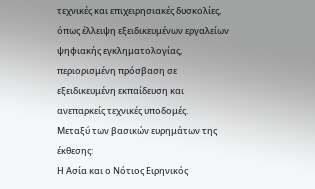τεχνικές και επιχειρησιακές δυσκολίες, όπως έλλειψη εξειδικευμένων εργαλείων ψηφιακής εγκληματολογίας, περιορισμένη πρόσβαση σε εξειδικευμένη εκπαίδευση και ανεπαρκείς τεχνικές υποδομές.
Μεταξύ των βασικών ευρημάτων της έκθεσης:
Η Ασία και ο Νότιος Ειρηνικός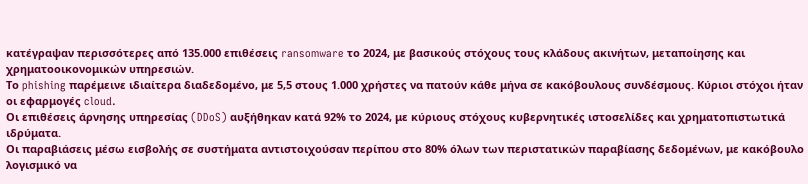κατέγραψαν περισσότερες από 135.000 επιθέσεις ransomware το 2024, με βασικούς στόχους τους κλάδους ακινήτων, μεταποίησης και χρηματοοικονομικών υπηρεσιών.
Το phishing παρέμεινε ιδιαίτερα διαδεδομένο, με 5,5 στους 1.000 χρήστες να πατούν κάθε μήνα σε κακόβουλους συνδέσμους. Κύριοι στόχοι ήταν οι εφαρμογές cloud.
Οι επιθέσεις άρνησης υπηρεσίας (DDoS) αυξήθηκαν κατά 92% το 2024, με κύριους στόχους κυβερνητικές ιστοσελίδες και χρηματοπιστωτικά ιδρύματα.
Οι παραβιάσεις μέσω εισβολής σε συστήματα αντιστοιχούσαν περίπου στο 80% όλων των περιστατικών παραβίασης δεδομένων, με κακόβουλο λογισμικό να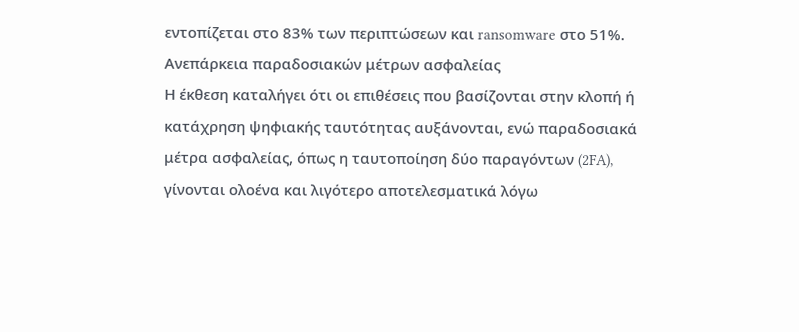εντοπίζεται στο 83% των περιπτώσεων και ransomware στο 51%.
Ανεπάρκεια παραδοσιακών μέτρων ασφαλείας
Η έκθεση καταλήγει ότι οι επιθέσεις που βασίζονται στην κλοπή ή κατάχρηση ψηφιακής ταυτότητας αυξάνονται, ενώ παραδοσιακά μέτρα ασφαλείας, όπως η ταυτοποίηση δύο παραγόντων (2FA), γίνονται ολοένα και λιγότερο αποτελεσματικά λόγω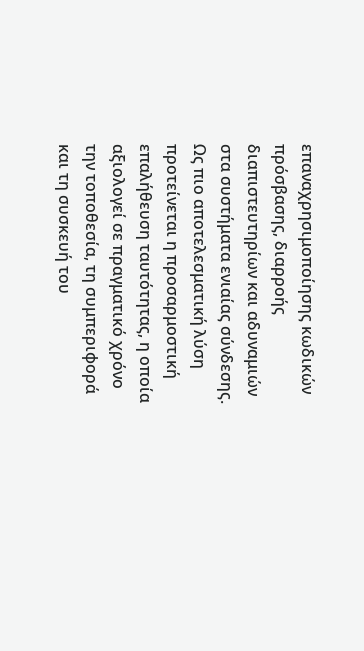επαναχρησιμοποίησης κωδικών πρόσβασης, διαρροής διαπιστευτηρίων και αδυναμιών στα συστήματα ενιαίας σύνδεσης.
Ως πιο αποτελεσματική λύση προτείνεται η προσαρμοστική επαλήθευση ταυτότητας, η οποία αξιολογεί σε πραγματικό χρόνο την τοποθεσία, τη συμπεριφορά και τη συσκευή του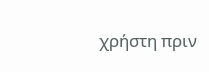χρήστη πριν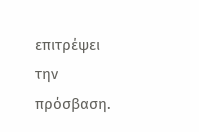επιτρέψει την πρόσβαση.